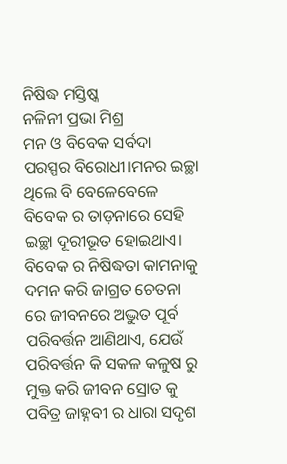ନିଷିଦ୍ଧ ମସ୍ତିଷ୍କ
ନଳିନୀ ପ୍ରଭା ମିଶ୍ର
ମନ ଓ ବିବେକ ସର୍ବଦା ପରସ୍ପର ବିରୋଧୀ।ମନର ଇଚ୍ଛା ଥିଲେ ବି ବେଳେବେଳେ ବିବେକ ର ତାଡ଼ନାରେ ସେହି ଇଚ୍ଛା ଦୂରୀଭୂତ ହୋଇଥାଏ। ବିବେକ ର ନିଷିଦ୍ଧତା କାମନାକୁ ଦମନ କରି ଜାଗ୍ରତ ଚେତନା ରେ ଜୀବନରେ ଅଦ୍ଭୁତ ପୂର୍ବ ପରିବର୍ତ୍ତନ ଆଣିଥାଏ, ଯେଉଁ ପରିବର୍ତ୍ତନ କି ସକଳ କଳୁଷ ରୁ ମୁକ୍ତ କରି ଜୀବନ ସ୍ରୋତ କୁ ପବିତ୍ର ଜାହ୍ନବୀ ର ଧାରା ସଦୃଶ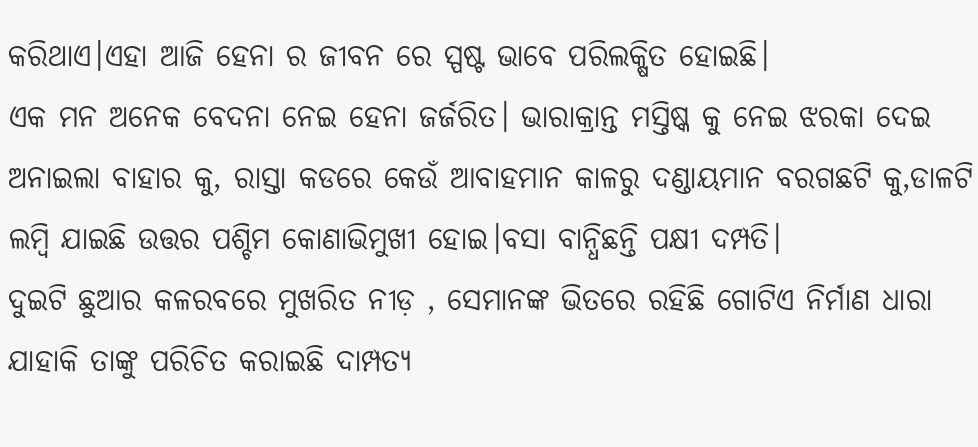କରିଥାଏ।ଏହା ଆଜି ହେନା ର ଜୀବନ ରେ ସ୍ପଷ୍ଟ ଭାବେ ପରିଲକ୍ଷିତ ହୋଇଛି।
ଏକ ମନ ଅନେକ ବେଦନା ନେଇ ହେନା ଜର୍ଜରିତ। ଭାରାକ୍ରାନ୍ତ ମସ୍ତିଷ୍କ କୁ ନେଇ ଝରକା ଦେଇ ଅନାଇଲା ବାହାର କୁ, ରାସ୍ତା କଡରେ କେଉଁ ଆବାହମାନ କାଳରୁ ଦଣ୍ଡାୟମାନ ବରଗଛଟି କୁ,ଡାଳଟି ଲମ୍ବି ଯାଇଛି ଉତ୍ତର ପଶ୍ଚିମ କୋଣାଭିମୁଖୀ ହୋଇ।ବସା ବାନ୍ଧିଛନ୍ତି ପକ୍ଷୀ ଦମ୍ପତି।
ଦୁଇଟି ଛୁଆର କଳରବରେ ମୁଖରିତ ନୀଡ଼ , ସେମାନଙ୍କ ଭିତରେ ରହିଛି ଗୋଟିଏ ନିର୍ମାଣ ଧାରା ଯାହାକି ତାଙ୍କୁ ପରିଚିତ କରାଇଛି ଦାମ୍ପତ୍ୟ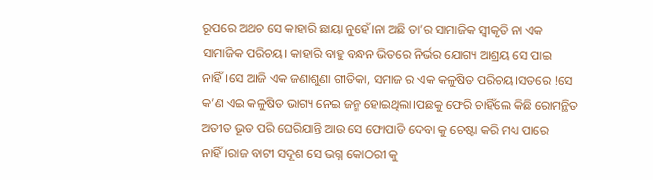ରୂପରେ ଅଥଚ ସେ କାହାରି ଛାୟା ନୁହେଁ।ନା ଅଛି ତା’ର ସାମାଜିକ ସ୍ବୀକୃତି ନା ଏକ ସାମାଜିକ ପରିଚୟ। କାହାରି ବାହୁ ବନ୍ଧନ ଭିତରେ ନିର୍ଭର ଯୋଗ୍ୟ ଆଶ୍ରୟ ସେ ପାଇ ନାହିଁ।ସେ ଆଜି ଏକ ଜଣାଶୁଣା ଗୀତିକା, ସମାଜ ର ଏକ କଳୁଷିତ ପରିଚୟ।ସତରେ !ସେ କ’ଣ ଏଇ କଳୁଷିତ ଭାଗ୍ୟ ନେଇ ଜନ୍ମ ହୋଇଥିଲା।ପଛକୁ ଫେରି ଚାହିଁଲେ କିଛି ରୋମନ୍ଥିତ ଅତୀତ ଭୂତ ପରି ଘେରିଯାନ୍ତି ଆଉ ସେ ଫୋପାଡି ଦେବା କୁ ଚେଷ୍ଟା କରି ମଧ୍ୟ ପାରେ ନାହିଁ।ରାଜ ବାଟୀ ସଦୂଶ ସେ ଭଗ୍ନ କୋଠରୀ କୁ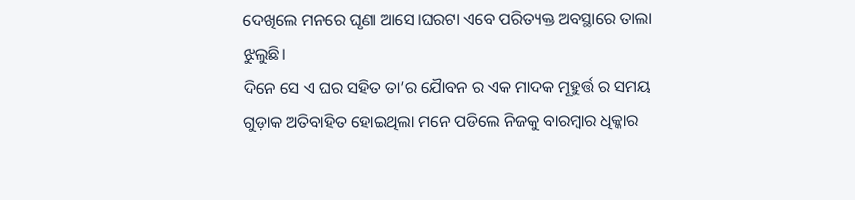ଦେଖିଲେ ମନରେ ଘୃଣା ଆସେ।ଘରଟା ଏବେ ପରିତ୍ୟକ୍ତ ଅବସ୍ଥାରେ ତାଲା ଝୁଲୁଛି।
ଦିନେ ସେ ଏ ଘର ସହିତ ତା’ର ଯୋୖବନ ର ଏକ ମାଦକ ମୂହୁର୍ତ୍ତ ର ସମୟ ଗୁଡ଼ାକ ଅତିବାହିତ ହୋଇଥିଲା ମନେ ପଡିଲେ ନିଜକୁ ବାରମ୍ବାର ଧିକ୍କାର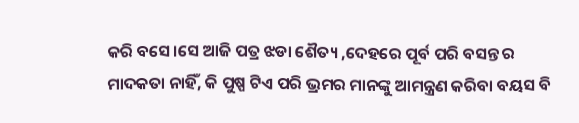କରି ବସେ।ସେ ଆଜି ପତ୍ର ଝଡା ଶୈତ୍ୟ ,ଦେହରେ ପୂର୍ବ ପରି ବସନ୍ତ ର ମାଦକତା ନାହିଁ, କି ପୁଷ୍ପ ଟିଏ ପରି ଭ୍ରମର ମାନଙ୍କୁ ଆମନ୍ତ୍ରଣ କରିବା ବୟସ ବି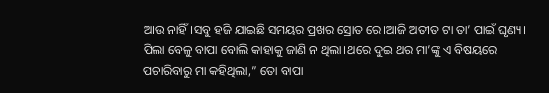ଆଉ ନାହିଁ।ସବୁ ହଜି ଯାଇଛି ସମୟର ପ୍ରଖର ସ୍ରୋତ ରେ।ଆଜି ଅତୀତ ଟା ତା’ ପାଇଁ ଘୃଣ୍ୟ। ପିଲା ବେଳୁ ବାପା ବୋଲି କାହାକୁ ଜାଣି ନ ଥିଲା।ଥରେ ଦୁଇ ଥର ମା’ଙ୍କୁ ଏ ବିଷୟରେ ପଚାରିବାରୁ ମା କହିଥିଲା,” ତୋ ବାପା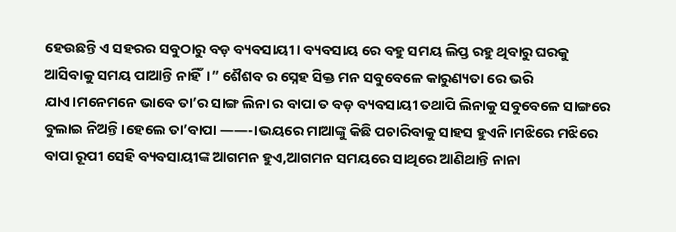ହେଉଛନ୍ତି ଏ ସହରର ସବୁଠାରୁ ବଡ଼ ବ୍ୟବସାୟୀ। ବ୍ୟବସାୟ ରେ ବହୁ ସମୟ ଲିପ୍ତ ରହୁ ଥିବାରୁ ଘରକୁ ଆସିବାକୁ ସମୟ ପାଆନ୍ତି ନାହିଁ।” ଶୈଶବ ର ସ୍ନେହ ସିକ୍ତ ମନ ସବୁବେଳେ କାରୁଣ୍ୟତା ରେ ଭରି ଯାଏ।ମନେମନେ ଭାବେ ତା’ର ସାଙ୍ଗ ଲିନା ର ବାପା ତ ବଡ଼ ବ୍ୟବସାୟୀ ତଥାପି ଲିନାକୁ ସବୁବେଳେ ସାଙ୍ଗରେ ବୁଲାଇ ନିଅନ୍ତି।ହେଲେ ତା’ବାପା ——-।ଭୟରେ ମାଆଙ୍କୁ କିଛି ପଚାରିବାକୁ ସାହସ ହୁଏନି।ମଝିରେ ମଝିରେ ବାପା ରୂପୀ ସେହି ବ୍ୟବସାୟୀଙ୍କ ଆଗମନ ହୁଏ,ଆଗମନ ସମୟରେ ସାଥିରେ ଆଣିଥାନ୍ତି ନାନା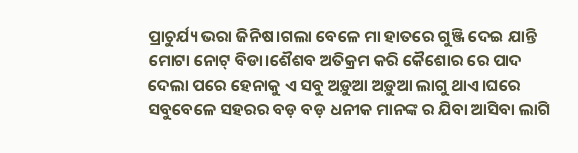ପ୍ରାଚୁର୍ଯ୍ୟ ଭରା ଜିନିଷ।ଗଲା ବେଳେ ମା ହାତରେ ଗୁଞ୍ଜି ଦେଇ ଯାନ୍ତି ମୋଟା ନୋଟ୍ ବିଡା।ଶୈଶବ ଅତିକ୍ରମ କରି କୈଶୋର ରେ ପାଦ ଦେଲା ପରେ ହେନାକୁ ଏ ସବୁ ଅଡ଼ୁଆ ଅଡ଼ୁଆ ଲାଗୁ ଥାଏ।ଘରେ ସବୁବେଳେ ସହରର ବଡ଼ ବଡ଼ ଧନୀକ ମାନଙ୍କ ର ଯିବା ଆସିବା ଲାଗି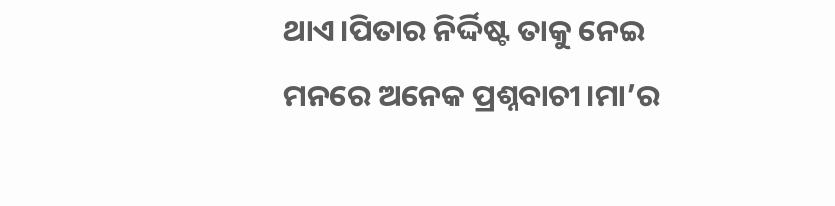ଥାଏ।ପିତାର ନିର୍ଦ୍ଦିଷ୍ଟ ତାକୁ ନେଇ ମନରେ ଅନେକ ପ୍ରଶ୍ନବାଚୀ।ମା’ର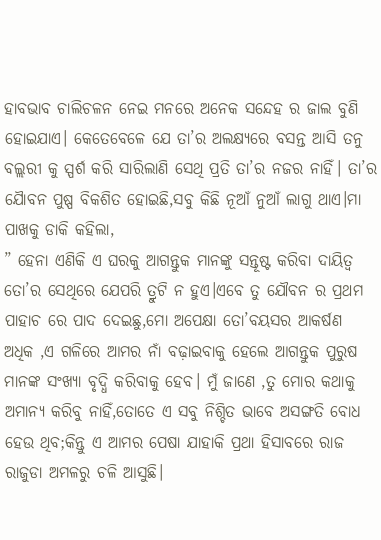ହାବଭାବ ଚାଲିଚଳନ ନେଇ ମନରେ ଅନେକ ସନ୍ଦେହ ର ଜାଲ ବୁଣି ହୋଇଯାଏ। କେତେବେଳେ ଯେ ତା’ର ଅଲକ୍ଷ୍ୟରେ ବସନ୍ତ ଆସି ତନୁ ବଲ୍ଲରୀ କୁ ସ୍ପର୍ଶ କରି ସାରିଲାଣି ସେଥି ପ୍ରତି ତା’ର ନଜର ନାହିଁ। ତା’ର ଯୋୖବନ ପୁଷ୍ପ ବିକଶିତ ହୋଇଛି,ସବୁ କିଛି ନୂଆଁ ନୁଆଁ ଲାଗୁ ଥାଏ।ମା ପାଖକୁ ଡାକି କହିଲା,
” ହେନା ଏଣିକି ଏ ଘରକୁ ଆଗନ୍ତୁକ ମାନଙ୍କୁ ସନ୍ତୂଷ୍ଟ କରିବା ଦାୟିତ୍ବ ତୋ’ର ସେଥିରେ ଯେପରି ତ୍ରୁଟି ନ ହୁଏ।ଏବେ ତୁ ଯୌବନ ର ପ୍ରଥମ ପାହାଚ ରେ ପାଦ ଦେଇଛୁ,ମୋ ଅପେକ୍ଷା ତୋ’ବୟସର ଆକର୍ଷଣ ଅଧିକ ,ଏ ଗଳିରେ ଆମର ନାଁ ବଢ଼ାଇବାକୁ ହେଲେ ଆଗନ୍ତୁକ ପୁରୁଷ ମାନଙ୍କ ସଂଖ୍ୟା ବୃଦ୍ଧି କରିବାକୁ ହେବ। ମୁଁ ଜାଣେ ,ତୁ ମୋର କଥାକୁ ଅମାନ୍ୟ କରିବୁ ନାହିଁ,ତୋତେ ଏ ସବୁ ନିଶ୍ଚିତ ଭାବେ ଅସଙ୍ଗତି ବୋଧ ହେଉ ଥିବ;କିନ୍ତୁ ଏ ଆମର ପେଷା ଯାହାକି ପ୍ରଥା ହିସାବରେ ରାଜ ରାଜୁଡା ଅମଳରୁ ଚଳି ଆସୁଛି।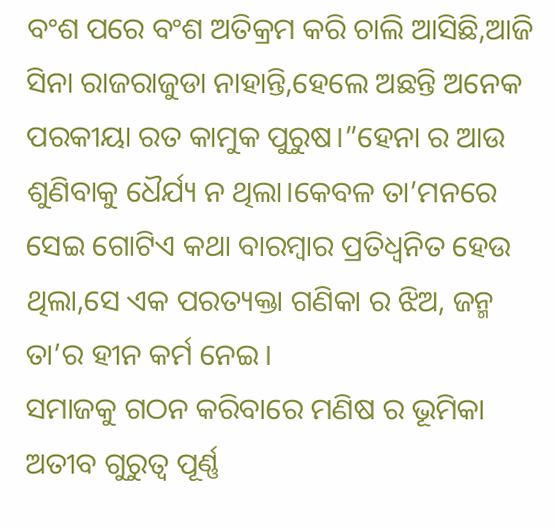ବଂଶ ପରେ ବଂଶ ଅତିକ୍ରମ କରି ଚାଲି ଆସିଛି,ଆଜି ସିନା ରାଜରାଜୁଡା ନାହାନ୍ତି,ହେଲେ ଅଛନ୍ତି ଅନେକ ପରକୀୟା ରତ କାମୁକ ପୁରୁଷ।”ହେନା ର ଆଉ ଶୁଣିବାକୁ ଧୈର୍ଯ୍ୟ ନ ଥିଲା।କେବଳ ତା’ମନରେ ସେଇ ଗୋଟିଏ କଥା ବାରମ୍ବାର ପ୍ରତିଧ୍ବନିତ ହେଉ ଥିଲା,ସେ ଏକ ପରତ୍ୟକ୍ତା ଗଣିକା ର ଝିଅ, ଜନ୍ମ ତା’ର ହୀନ କର୍ମ ନେଇ।
ସମାଜକୁ ଗଠନ କରିବାରେ ମଣିଷ ର ଭୂମିକା ଅତୀବ ଗୁରୁତ୍ବ ପୂର୍ଣ୍ଣ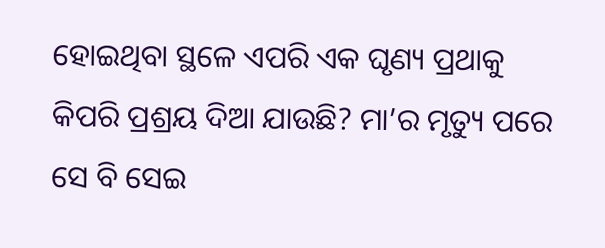ହୋଇଥିବା ସ୍ଥଳେ ଏପରି ଏକ ଘୃଣ୍ୟ ପ୍ରଥାକୁ କିପରି ପ୍ରଶ୍ରୟ ଦିଆ ଯାଉଛି? ମା’ର ମୃତ୍ୟୁ ପରେ ସେ ବି ସେଇ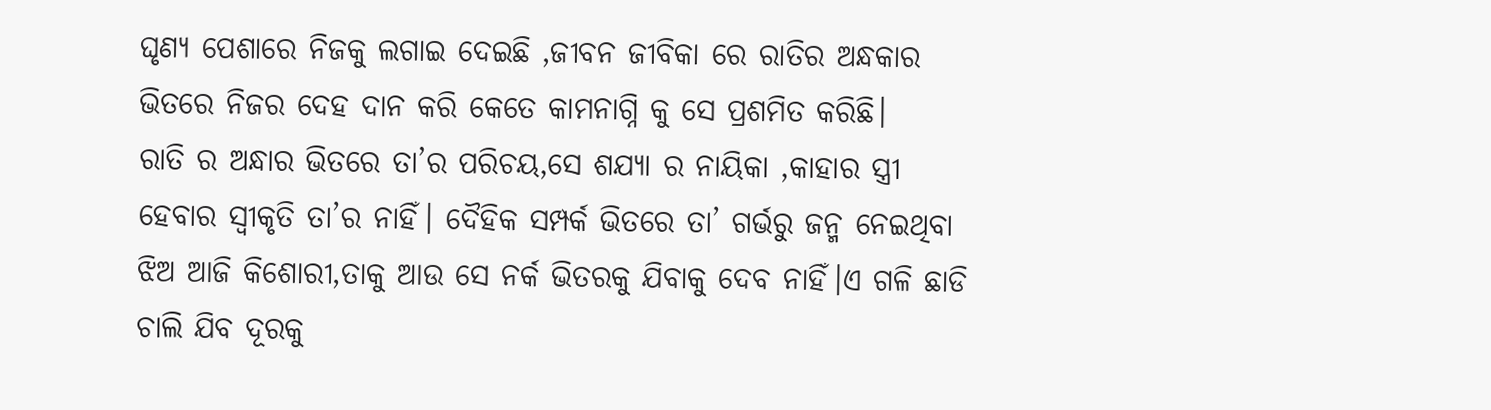ଘୃଣ୍ୟ ପେଶାରେ ନିଜକୁ ଲଗାଇ ଦେଇଛି ,ଜୀବନ ଜୀବିକା ରେ ରାତିର ଅନ୍ଧକାର ଭିତରେ ନିଜର ଦେହ ଦାନ କରି କେତେ କାମନାଗ୍ନି କୁ ସେ ପ୍ରଶମିତ କରିଛି।
ରାତି ର ଅନ୍ଧାର ଭିତରେ ତା’ର ପରିଚୟ,ସେ ଶଯ୍ୟା ର ନାୟିକା ,କାହାର ସ୍ତ୍ରୀ ହେବାର ସ୍ଵୀକୃତି ତା’ର ନାହିଁ। ଦୈହିକ ସମ୍ପର୍କ ଭିତରେ ତା’ ଗର୍ଭରୁ ଜନ୍ମ ନେଇଥିବା ଝିଅ ଆଜି କିଶୋରୀ,ତାକୁ ଆଉ ସେ ନର୍କ ଭିତରକୁ ଯିବାକୁ ଦେବ ନାହିଁ।ଏ ଗଳି ଛାଡି ଚାଲି ଯିବ ଦୂରକୁ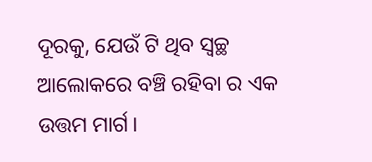ଦୂରକୁ, ଯେଉଁ ଟି ଥିବ ସ୍ଵଚ୍ଛ ଆଲୋକରେ ବଞ୍ଚି ରହିବା ର ଏକ ଉତ୍ତମ ମାର୍ଗ।